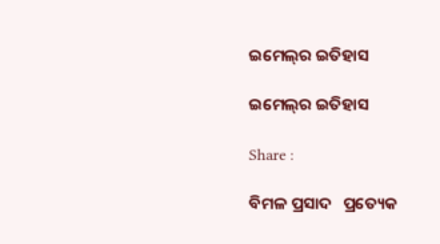ଇମେଲ୍‌ର ଇତିହାସ

ଇମେଲ୍‌ର ଇତିହାସ

Share :

ବିମଳ ପ୍ରସାଦ   ପ୍ରତ୍ୟେକ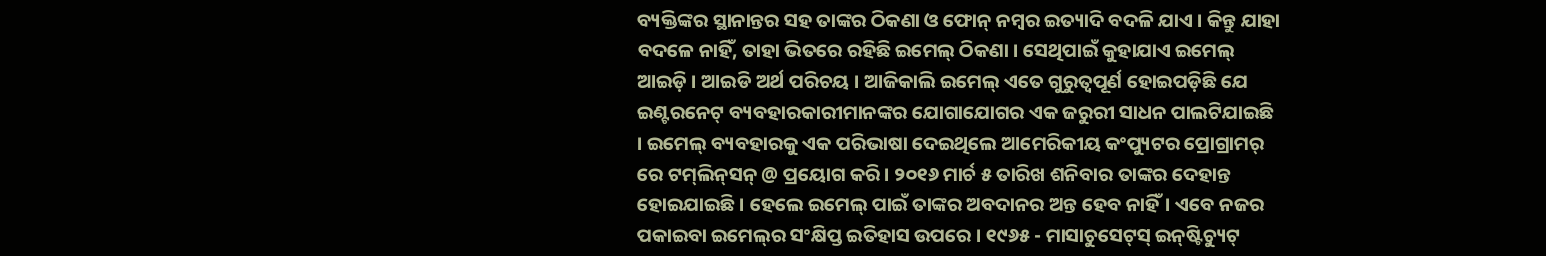ବ୍ୟକ୍ତିଙ୍କର ସ୍ଥାନାନ୍ତର ସହ ତାଙ୍କର ଠିକଣା ଓ ଫୋନ୍ ନମ୍ବର ଇତ୍ୟାଦି ବଦଳି ଯାଏ । କିନ୍ତୁ ଯାହା ବଦଳେ ନାହିଁ, ତାହା ଭିତରେ ରହିଛି ଇମେଲ୍ ଠିକଣା । ସେଥିପାଇଁ କୁହାଯାଏ ଇମେଲ୍ ଆଇଡ଼ି । ଆଇଡି ଅର୍ଥ ପରିଚୟ । ଆଜିକାଲି ଇମେଲ୍ ଏତେ ଗୁରୁତ୍ୱପୂର୍ଣ ହୋଇପଡ଼ିଛି ଯେ ଇଣ୍ଟରନେଟ୍ ବ୍ୟବହାରକାରୀମାନଙ୍କର ଯୋଗାଯୋଗର ଏକ ଜରୁରୀ ସାଧନ ପାଲଟିଯାଇଛି । ଇମେଲ୍ ବ୍ୟବହାରକୁ ଏକ ପରିଭାଷା ଦେଇଥିଲେ ଆମେରିକୀୟ କଂପ୍ୟୁଟର ପ୍ରୋଗ୍ରାମର୍‌ ରେ ଟମ୍‌ଲିନ୍‌ସନ୍‌ @ ପ୍ରୟୋଗ କରି । ୨୦୧୬ ମାର୍ଚ ୫ ତାରିଖ ଶନିବାର ତାଙ୍କର ଦେହାନ୍ତ ହୋଇଯାଇଛି । ହେଲେ ଇମେଲ୍ ପାଇଁ ତାଙ୍କର ଅବଦାନର ଅନ୍ତ ହେବ ନାହିଁ। ଏବେ ନଜର ପକାଇବା ଇମେଲ୍‌ର ସଂକ୍ଷିପ୍ତ ଇତିହାସ ଉପରେ । ୧୯୬୫ - ମାସାଚୁସେଟ୍‌ସ୍‌ ଇନ୍‌ଷ୍ଟିଚ୍ୟୁଟ୍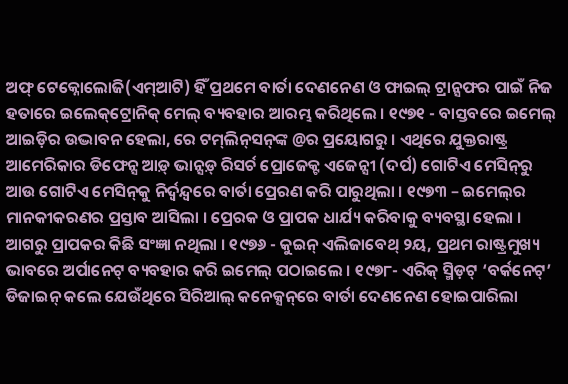ଅଫ୍ ଟେକ୍ନୋଲୋଜି(ଏମ୍ଆଟି) ହିଁ ପ୍ରଥମେ ବାର୍ତା ଦେଣନେଣ ଓ ଫାଇଲ୍ ଟ୍ରାନ୍ସଫର ପାଇଁ ନିଜ ହତାରେ ଇଲେକ୍‌ଟ୍ରୋନିକ୍‌ ମେଲ୍‌ ବ୍ୟବହାର ଆରମ୍ଭ କରିଥିଲେ । ୧୯୭୧ - ବାସ୍ତବରେ ଇମେଲ୍ ଆଇଡ଼ିର ଉଦ୍ଭାବନ ହେଲା, ରେ ଟମ୍‌ଲିନ୍‌ସନ୍‌ଙ୍କ @ର ପ୍ରୟୋଗରୁ । ଏଥିରେ ଯୁକ୍ତରାଷ୍ଟ୍ର ଆମେରିକାର ଡିଫେନ୍ସ ଆଡ଼୍ ଭାନ୍ସଡ଼୍‌ ରିସର୍ଚ ପ୍ରୋଜେକ୍ଟ ଏଜେନ୍ସୀ (ଦର୍ପ) ଗୋଟିଏ ମେସିନ୍‌ରୁ ଆଉ ଗୋଟିଏ ମେସିନ୍‌କୁ ନିର୍ଦ୍ୱନ୍ଦ୍ୱରେ ବାର୍ତା ପ୍ରେରଣ କରି ପାରୁଥିଲା । ୧୯୭୩ – ଇମେଲ୍‌ର ମାନକୀକରଣର ପ୍ରସ୍ତାବ ଆସିଲା । ପ୍ରେରକ ଓ ପ୍ରାପକ ଧାର୍ଯ୍ୟ କରିବାକୁ ବ୍ୟବସ୍ଥା ହେଲା । ଆଗରୁ ପ୍ରାପକର କିଛି ସଂଜ୍ଞା ନଥିଲା । ୧୯୭୬ - କୁଇନ୍ ଏଲିଜାବେଥ୍ ୨ୟ, ପ୍ରଥମ ରାଷ୍ଟ୍ରମୁଖ୍ୟ ଭାବରେ ଅର୍ପାନେଟ୍ ବ୍ୟବହାର କରି ଇମେଲ୍ ପଠାଇଲେ । ୧୯୭୮- ଏରିକ୍ ସ୍ମିଡ଼ଟ୍ ‘ବର୍କନେଟ୍’ ଡିଜାଇନ୍ କଲେ ଯେଉଁଥିରେ ସିରିଆଲ୍ କନେକ୍ସନ୍‌ରେ ବାର୍ତା ଦେଣନେଣ ହୋଇପାରିଲା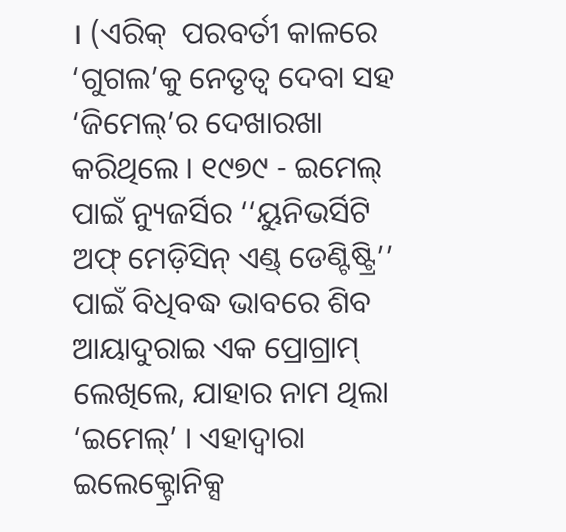। (ଏରିକ୍  ପରବର୍ତୀ କାଳରେ ‘ଗୁଗଲ’କୁ ନେତୃତ୍ୱ ଦେବା ସହ ‘ଜିମେଲ୍‌’ର ଦେଖାରଖା କରିଥିଲେ । ୧୯୭୯ - ଇମେଲ୍ ପାଇଁ ନ୍ୟୁଜର୍ସିର ‘‘ୟୁନିଭର୍ସିଟି ଅଫ୍ ମେଡ଼ିସିନ୍ ଏଣ୍ଡ୍ ଡେଣ୍ଟିଷ୍ଟ୍ରି’’ ପାଇଁ ବିଧିବଦ୍ଧ ଭାବରେ ଶିବ ଆୟାଦୁରାଇ ଏକ ପ୍ରୋଗ୍ରାମ୍ ଲେଖିଲେ, ଯାହାର ନାମ ଥିଲା ‘ଇମେଲ୍’ । ଏହାଦ୍ୱାରା ଇଲେକ୍ଟ୍ରୋନିକ୍ସ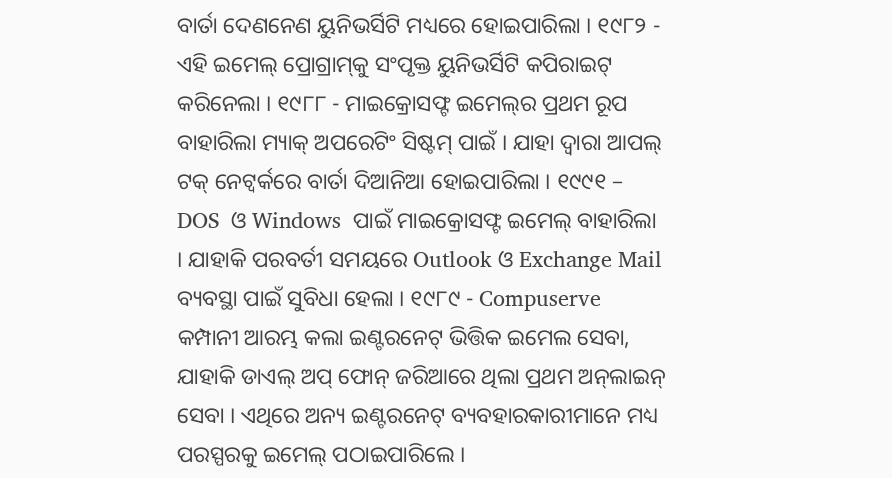ବାର୍ତା ଦେଣନେଣ ୟୁନିଭର୍ସିଟି ମଧ୍ୟରେ ହୋଇପାରିଲା । ୧୯୮୨ - ଏହି ଇମେଲ୍ ପ୍ରୋଗ୍ରାମ୍‌କୁ ସଂପୃକ୍ତ ୟୁନିଭର୍ସିଟି କପିରାଇଟ୍‌ କରିନେଲା । ୧୯୮୮ - ମାଇକ୍ରୋସଫ୍ଟ ଇମେଲ୍‌ର ପ୍ରଥମ ରୂପ ବାହାରିଲା ମ୍ୟାକ୍ ଅପରେଟିଂ ସିଷ୍ଟମ୍ ପାଇଁ । ଯାହା ଦ୍ୱାରା ଆପଲ୍ ଟକ୍ ନେଟ୍ୱର୍କରେ ବାର୍ତା ଦିଆନିଆ ହୋଇପାରିଲା । ୧୯୯୧ – DOS  ଓ Windows  ପାଇଁ ମାଇକ୍ରୋସଫ୍ଟ ଇମେଲ୍ ବାହାରିଲା । ଯାହାକି ପରବର୍ତୀ ସମୟରେ Outlook ଓ Exchange Mail ବ୍ୟବସ୍ଥା ପାଇଁ ସୁବିଧା ହେଲା । ୧୯୮୯ - Compuserve କମ୍ପାନୀ ଆରମ୍ଭ କଲା ଇଣ୍ଟରନେଟ୍ ଭିତ୍ତିକ ଇମେଲ ସେବା, ଯାହାକି ଡାଏଲ୍ ଅପ୍ ଫୋନ୍ ଜରିଆରେ ଥିଲା ପ୍ରଥମ ଅନ୍‌ଲାଇନ୍‌ ସେବା । ଏଥିରେ ଅନ୍ୟ ଇଣ୍ଟରନେଟ୍ ବ୍ୟବହାରକାରୀମାନେ ମଧ୍ୟ ପରସ୍ପରକୁ ଇମେଲ୍ ପଠାଇପାରିଲେ ।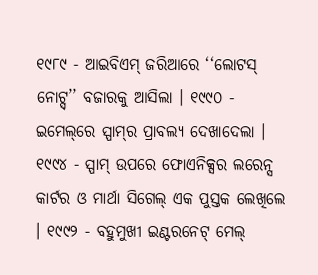୧୯୮୯ - ଆଇବିଏମ୍ ଜରିଆରେ ‘‘ଲୋଟସ୍ ନୋଟ୍ସ୍’’ ବଜାରକୁ ଆସିଲା । ୧୯୯୦ - ଇମେଲ୍‌ରେ ସ୍ପାମ୍‌ର ପ୍ରାବଲ୍ୟ ଦେଖାଦେଲା । ୧୯୯୪ - ସ୍ପାମ୍ ଉପରେ ଫୋଏନିକ୍ସର ଲରେନ୍ସ କାର୍ଟର ଓ ମାର୍ଥା ସିଗେଲ୍ ଏକ ପୁସ୍ତକ ଲେଖିଲେ । ୧୯୯୨ - ବହୁମୁଖୀ ଇଣ୍ଟରନେଟ୍ ମେଲ୍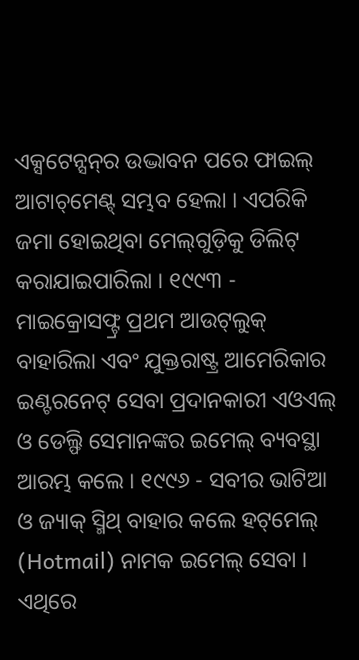ଏକ୍ସଟେନ୍ସନ୍‌ର ଉଦ୍ଭାବନ ପରେ ଫାଇଲ୍ ଆଟାଚ୍‌ମେଣ୍ଟ୍‌ ସମ୍ଭବ ହେଲା । ଏପରିକି ଜମା ହୋଇଥିବା ମେଲ୍‌ଗୁଡ଼ିକୁ ଡିଲିଟ୍ କରାଯାଇପାରିଲା । ୧୯୯୩ - ମାଇକ୍ରୋସଫ୍ଟ୍ର ପ୍ରଥମ ଆଉଟ୍‌ଲୁକ୍‌ ବାହାରିଲା ଏବଂ ଯୁକ୍ତରାଷ୍ଟ୍ର ଆମେରିକାର ଇଣ୍ଟରନେଟ୍ ସେବା ପ୍ରଦାନକାରୀ ଏଓଏଲ୍ ଓ ଡେଲ୍ଫି ସେମାନଙ୍କର ଇମେଲ୍ ବ୍ୟବସ୍ଥା ଆରମ୍ଭ କଲେ । ୧୯୯୬ - ସବୀର ଭାଟିଆ ଓ ଜ୍ୟାକ୍ ସ୍ମିଥ୍ ବାହାର କଲେ ହଟ୍‌ମେଲ୍‌ (Hotmail) ନାମକ ଇମେଲ୍ ସେବା । ଏଥିରେ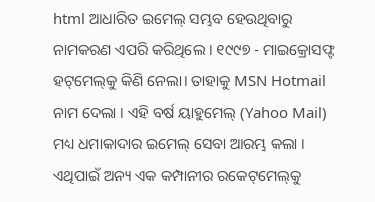html ଆଧାରିତ ଇମେଲ୍ ସମ୍ଭବ ହେଉଥିବାରୁ ନାମକରଣ ଏପରି କରିଥିଲେ । ୧୯୯୭ - ମାଇକ୍ରୋସଫ୍ଟ ହଟ୍‌ମେଲ୍‌କୁ କିଣି ନେଲା। ତାହାକୁ MSN Hotmail ନାମ ଦେଲା । ଏହି ବର୍ଷ ୟାହୁମେଲ୍ (Yahoo Mail) ମଧ୍ୟ ଧମାକାଦାର ଇମେଲ୍ ସେବା ଆରମ୍ଭ କଲା । ଏଥିପାଇଁ ଅନ୍ୟ ଏକ କମ୍ପାନୀର ରକେଟ୍‌ମେଲ୍‌କୁ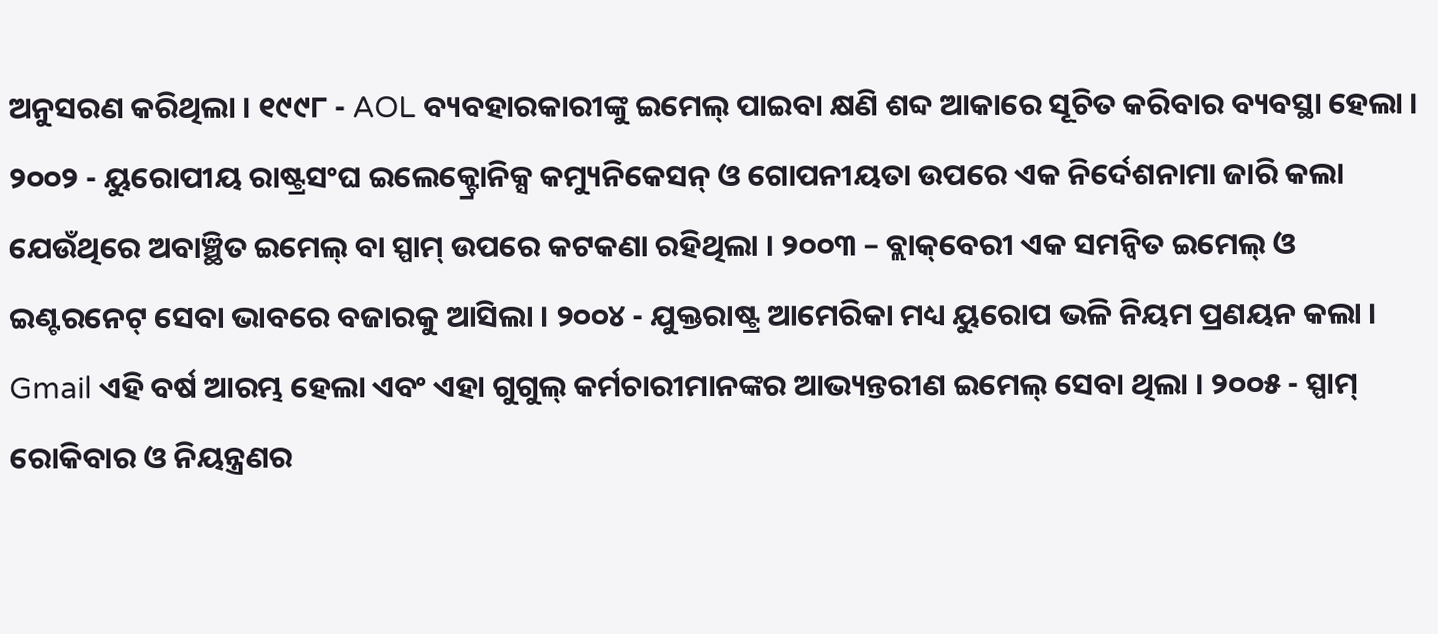ଅନୁସରଣ କରିଥିଲା । ୧୯୯୮ - AOL ବ୍ୟବହାରକାରୀଙ୍କୁ ଇମେଲ୍ ପାଇବା କ୍ଷଣି ଶବ୍ଦ ଆକାରେ ସୂଚିତ କରିବାର ବ୍ୟବସ୍ଥା ହେଲା । ୨୦୦୨ - ୟୁରୋପୀୟ ରାଷ୍ଟ୍ରସଂଘ ଇଲେକ୍ଟ୍ରୋନିକ୍ସ କମ୍ୟୁନିକେସନ୍ ଓ ଗୋପନୀୟତା ଉପରେ ଏକ ନିର୍ଦେଶନାମା ଜାରି କଲା ଯେଉଁଥିରେ ଅବାଞ୍ଛିତ ଇମେଲ୍ ବା ସ୍ପାମ୍ ଉପରେ କଟକଣା ରହିଥିଲା । ୨୦୦୩ – ବ୍ଲାକ୍‌ବେରୀ ଏକ ସମନ୍ୱିତ ଇମେଲ୍ ଓ ଇଣ୍ଟରନେଟ୍ ସେବା ଭାବରେ ବଜାରକୁ ଆସିଲା । ୨୦୦୪ - ଯୁକ୍ତରାଷ୍ଟ୍ର ଆମେରିକା ମଧ୍ୟ ୟୁରୋପ ଭଳି ନିୟମ ପ୍ରଣୟନ କଲା । Gmail ଏହି ବର୍ଷ ଆରମ୍ଭ ହେଲା ଏବଂ ଏହା ଗୁଗୁଲ୍ କର୍ମଚାରୀମାନଙ୍କର ଆଭ୍ୟନ୍ତରୀଣ ଇମେଲ୍ ସେବା ଥିଲା । ୨୦୦୫ - ସ୍ପାମ୍ ରୋକିବାର ଓ ନିୟନ୍ତ୍ରଣର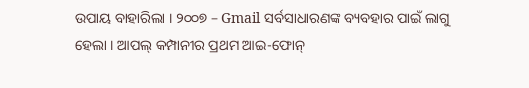ଉପାୟ ବାହାରିଲା । ୨୦୦୭ – Gmail ସର୍ବସାଧାରଣଙ୍କ ବ୍ୟବହାର ପାଇଁ ଲାଗୁ ହେଲା । ଆପଲ୍ କମ୍ପାନୀର ପ୍ରଥମ ଆଇ-ଫୋନ୍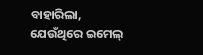ବାହାରିଲା, ଯେଉଁଥିରେ ଇମେଲ୍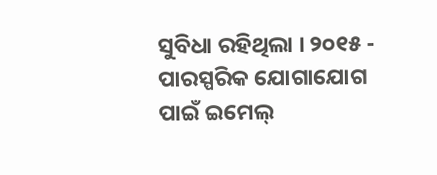ସୁବିଧା ରହିଥିଲା । ୨୦୧୫ - ପାରସ୍ପରିକ ଯୋଗାଯୋଗ ପାଇଁ ଇମେଲ୍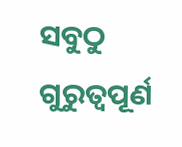ସବୁଠୁ ଗୁରୁତ୍ୱପୂର୍ଣ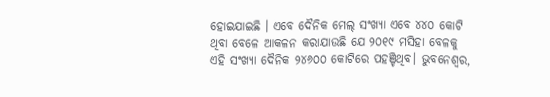ହୋଇଯାଇଛି । ଏବେ ଦୈନିକ ମେଲ୍ ସଂଖ୍ୟା ଏବେ ୪୪୦ କୋଟି ଥିବା ବେଳେ ଆକଳନ କରାଯାଉଛି ଯେ ୨୦୧୯ ମସିହା ବେଳକୁ ଏହି ସଂଖ୍ୟା ଦୈନିକ ୨୪୬୦୦ କୋଟିରେ ପହଞ୍ଚିଥିବ। ଭୁବନେଶ୍ଵର,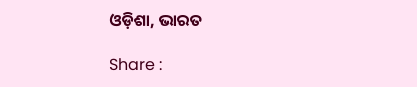ଓଡ଼ିଶା, ଭାରତ

Share :